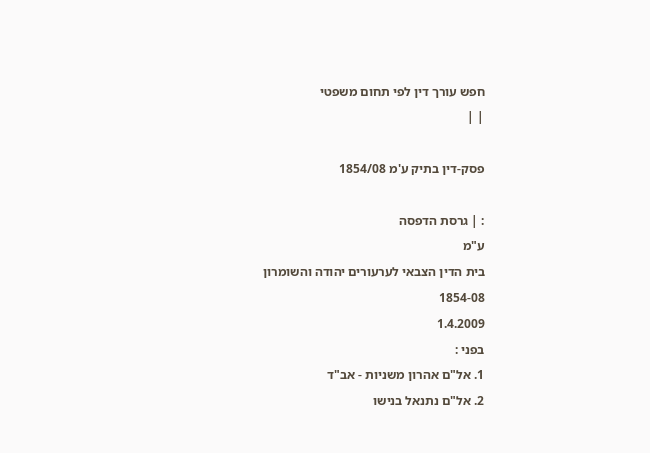חפש עורך דין לפי תחום משפטי
| |

פסק-דין בתיק ע'מ 1854/08

: | גרסת הדפסה
ע"מ
בית הדין הצבאי לערעורים יהודה והשומרון
1854-08
1.4.2009
בפני :
1. אל"ם אהרון משניות - אב"ד
2. אל"ם נתנאל בנישו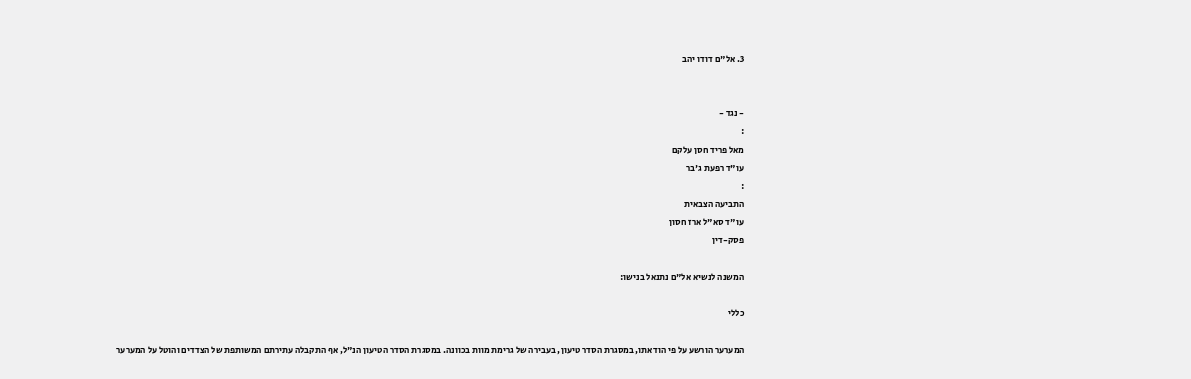3. אל"ם דודו יהב


- נגד -
:
מאל פריד חסן עלקם
עו"ד רפעת ג'בר
:
התביעה הצבאית
עו"ד סא"ל ארז חסון
פסק-דין

המשנה לנשיא אל"ם נתנאל בנישו:

כללי

המערער הורשע על פי הודאתו, במסגרת הסדר טיעון, בעבירה של גרימת מוות בכוונה. במסגרת הסדר הטיעון הנ"ל, אף התקבלה עתירתם המשותפת של הצדדים והוטל על המערער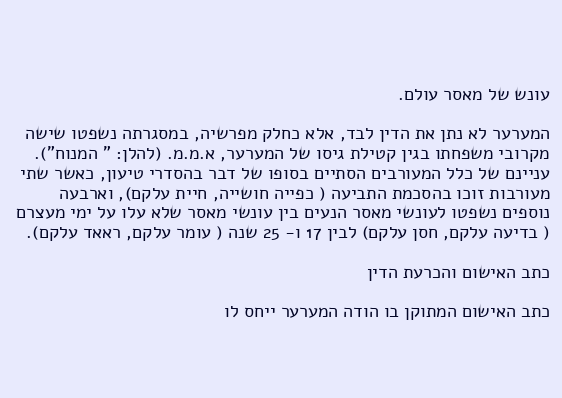עונש של מאסר עולם.

המערער לא נתן את הדין לבד, אלא כחלק מפרשיה, במסגרתה נשפטו שישה מקרובי משפחתו בגין קטילת גיסו של המערער, א.מ.מ. (להלן: " המנוח"). עניינם של כלל המעורבים הסתיים בסופו של דבר בהסדרי טיעון, כאשר שתי מעורבות זוכו בהסכמת התביעה ( כפייה חושייה, חיית עלקם), וארבעה נוספים נשפטו לעונשי מאסר הנעים בין עונשי מאסר שלא עלו על ימי מעצרם ( בדיעה עלקם, חסן עלקם) לבין 17 ו- 25 שנה ( עומר עלקם, ראאד עלקם).

כתב האישום והכרעת הדין

כתב האישום המתוקן בו הודה המערער ייחס לו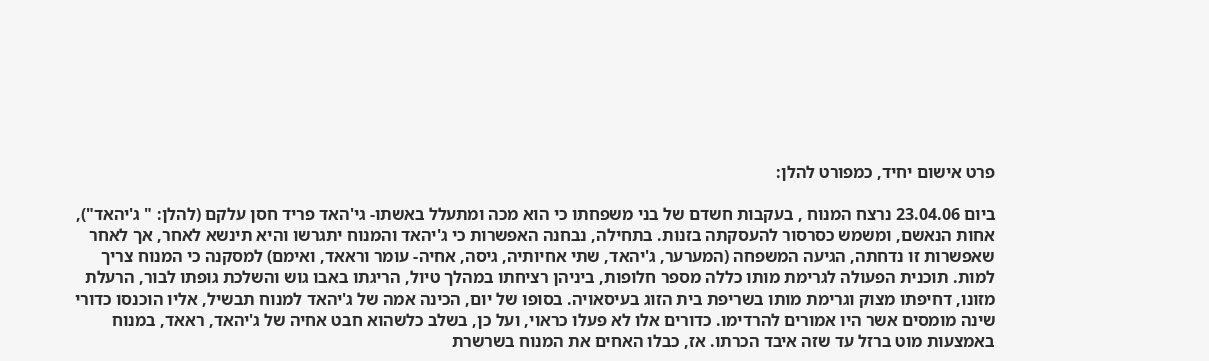פרט אישום יחיד, כמפורט להלן:

ביום 23.04.06 נרצח המנוח , בעקבות חשדם של בני משפחתו כי הוא מכה ומתעלל באשתו- גי'האד פריד חסן עלקם (להלן: " ג'יהאד"), אחות הנאשם, ומשמש כסרסור להעסקתה בזנות. בתחילה, נבחנה האפשרות כי ג'יהאד והמנוח יתגרשו והיא תינשא לאחר, אך לאחר שאפשרות זו נדחתה, הגיעה המשפחה (המערער, ג'יהאד, שתי אחיותיה, גיסה, אחיה- עומר וראאד, ואימם) למסקנה כי המנוח צריך למות. תוכנית הפעולה לגרימת מותו כללה מספר חלופות, ביניהן רציחתו במהלך טיול, הריגתו באבו גוש והשלכת גופתו לבור, הרעלת מזונו, דחיפתו מצוק וגרימת מותו בשריפת בית הזוג בעיסאויה. בסופו של יום, הכינה אמה של ג'יהאד למנוח תבשיל, אליו הוכנסו כדורי שינה מומסים אשר היו אמורים להרדימו. כדורים אלו לא פעלו כראוי, ועל כן, בשלב כלשהוא חבט אחיה של ג'יהאד, ראאד, במנוח באמצעות מוט ברזל עד שזה איבד הכרתו. אז, כבלו האחים את המנוח בשרשרת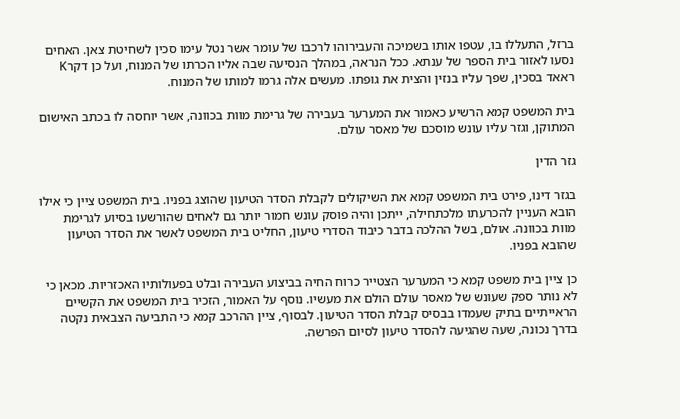ברזל, התעללו בו, עטפו אותו בשמיכה והעבירוהו לרכבו של עומר אשר נטל עימו סכין לשחיטת צאן. האחים נסעו לאזור בית הספר של ענתא. ככל הנראה, במהלך הנסיעה שבה אליו הכרתו של המנוח, ועל כן דקרK ראאד בסכין, שפך עליו בנזין והצית את גופתו. מעשים אלה גרמו למותו של המנוח.

בית המשפט קמא הרשיע כאמור את המערער בעבירה של גרימת מוות בכוונה, אשר יוחסה לו בכתב האישום המתוקן, וגזר עליו עונש מוסכם של מאסר עולם.

גזר הדין

בגזר דינו, פירט בית המשפט קמא את השיקולים לקבלת הסדר הטיעון שהוצג בפניו. בית המשפט ציין כי אילו הובא העניין להכרעתו מלכתחילה, ייתכן והיה פוסק עונש חמור יותר גם לאחים שהורשעו בסיוע לגרימת מוות בכוונה. אולם, בשל ההלכה בדבר כיבוד הסדרי טיעון, החליט בית המשפט לאשר את הסדר הטיעון שהובא בפניו.

כן ציין בית משפט קמא כי המערער הצטייר כרוח החיה בביצוע העבירה ובלט בפעולותיו האכזריות. מכאן כי לא נותר ספק שעונש של מאסר עולם הולם את מעשיו. נוסף על האמור, הזכיר בית המשפט את הקשיים הראייתיים בתיק שעמדו בבסיס קבלת הסדר הטיעון. לבסוף, ציין ההרכב קמא כי התביעה הצבאית נקטה בדרך נכונה, שעה שהגיעה להסדר טיעון לסיום הפרשה.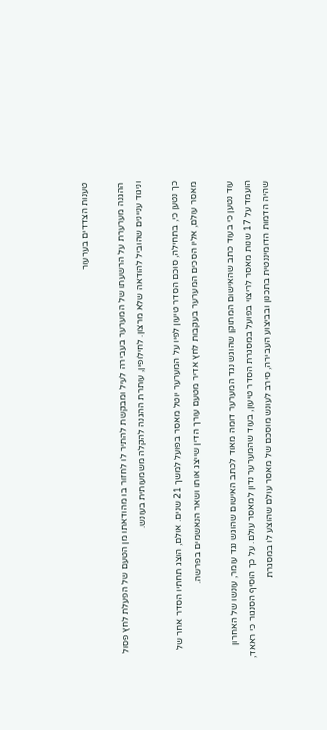טענות הצדדים בערעור

ההגנה מערערת על הרשעתו של המערער בעבירה לעיל ומבקשת להתיר לו לחזור בו מהודאתו מן הטעם של הפעלת לחץ פסול וניגוד עניינים שהוביל להודאה שלא מרצון. לחילופין, עותרת ההגנה להקלה משמעותית בעונש.

כך נטען כי, בתחילה, סוכם הסדר טיעון לפיו על המערער יוטל מאסר בפועל למשך 21 שנים. אולם, הוצג תחתיו הסדר אחר של מאסר עולם, אליו הסכים המערער בעקבות לחץ אדיר מטעם עורך הדין שייצג אותו ושאר הנאשמים בפרשה.

עוד נטען כי בעוד כתב שהאישום המתוקן שהוגש נגד המערער דומה מאוד לכתב האישום שהוגש נגד עומר, עונשו של האחרון הועמד על 17 שנות מאסר לריצוי בפועל במסגרת הסדר טיעון, בעוד שהמערער נדון למאסר עולם. על כך הוסיף הסנגור כי ראאד, שהיה הדמות הדומיננטית בתכנון ובביצוע העבירה, סירב לעונש מוסכם של מאסר עולם שהוצע לו במסגרת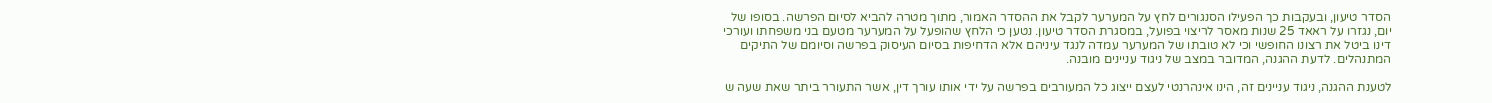הסדר טיעון, ובעקבות כך הפעילו הסנגורים לחץ על המערער לקבל את ההסדר האמור, מתוך מטרה להביא לסיום הפרשה. בסופו של יום, נגזרו על ראאד 25 שנות מאסר לריצוי בפועל, במסגרת הסדר טיעון. נטען כי הלחץ שהופעל על המערער מטעם בני משפחתו ועורכי דינו ביטל את רצונו החופשי וכי לא טובתו של המערער עמדה לנגד עיניהם אלא הדחיפות בסיום העיסוק בפרשה וסיומם של התיקים המתנהלים. לדעת ההגנה, המדובר במצב של ניגוד עניינים מובנה.

לטענת ההגנה, ניגוד עניינים זה, הינו אינהרנטי לעצם ייצוג כל המעורבים בפרשה על ידי אותו עורך דין, אשר התעורר ביתר שאת שעה ש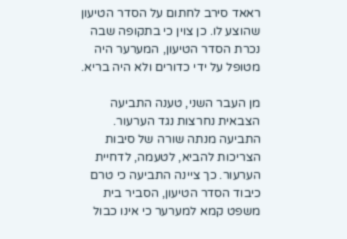ראאד סירב לחתום על הסדר הטיעון שהוצע לו. כן צוין כי בתקופה שבה נכרת הסדר הטיעון, המערער היה מטופל על ידי כדורים ולא היה בריא.

מן העבר השני, טענה התביעה הצבאית נחרצות נגד הערעור. התביעה מנתה שורה של סיבות הצריכות להביא, לטעמה, לדחיית הערעור. כך ציינה התביעה כי טרם כיבוד הסדר הטיעון, הסביר בית משפט קמא למערער כי אינו כבול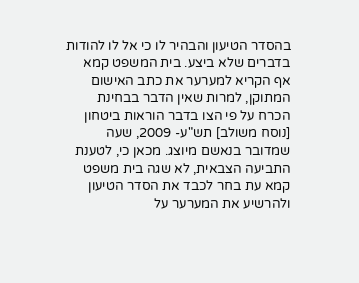בהסדר הטיעון והבהיר לו כי אל לו להודות בדברים שלא ביצע. בית המשפט קמא אף הקריא למערער את כתב האישום המתוקן, למרות שאין הדבר בבחינת הכרח על פי הצו בדבר הוראות ביטחון [נוסח משולב] תש"ע- 2009, שעה שמדובר בנאשם מיוצג. מכאן כי, לטענת התביעה הצבאית, לא שגה בית משפט קמא עת בחר לכבד את הסדר הטיעון ולהרשיע את המערער על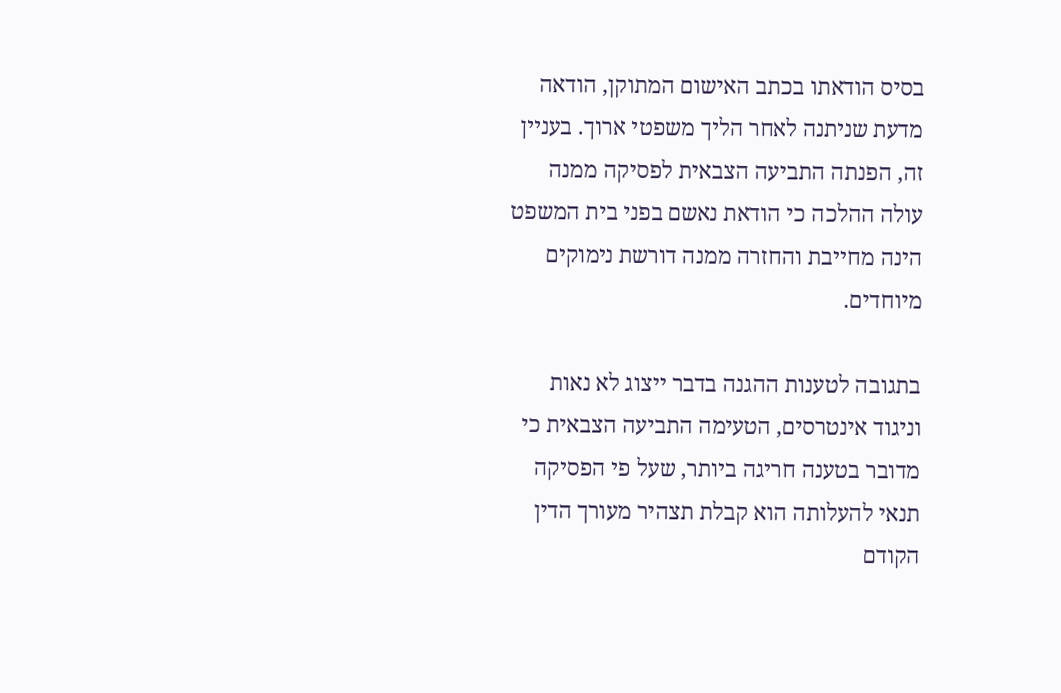בסיס הודאתו בכתב האישום המתוקן, הודאה מדעת שניתנה לאחר הליך משפטי ארוך. בעניין זה, הפנתה התביעה הצבאית לפסיקה ממנה עולה ההלכה כי הודאת נאשם בפני בית המשפט הינה מחייבת והחזרה ממנה דורשת נימוקים מיוחדים.

בתגובה לטענות ההגנה בדבר ייצוג לא נאות וניגוד אינטרסים, הטעימה התביעה הצבאית כי מדובר בטענה חריגה ביותר, שעל פי הפסיקה תנאי להעלותה הוא קבלת תצהיר מעורך הדין הקודם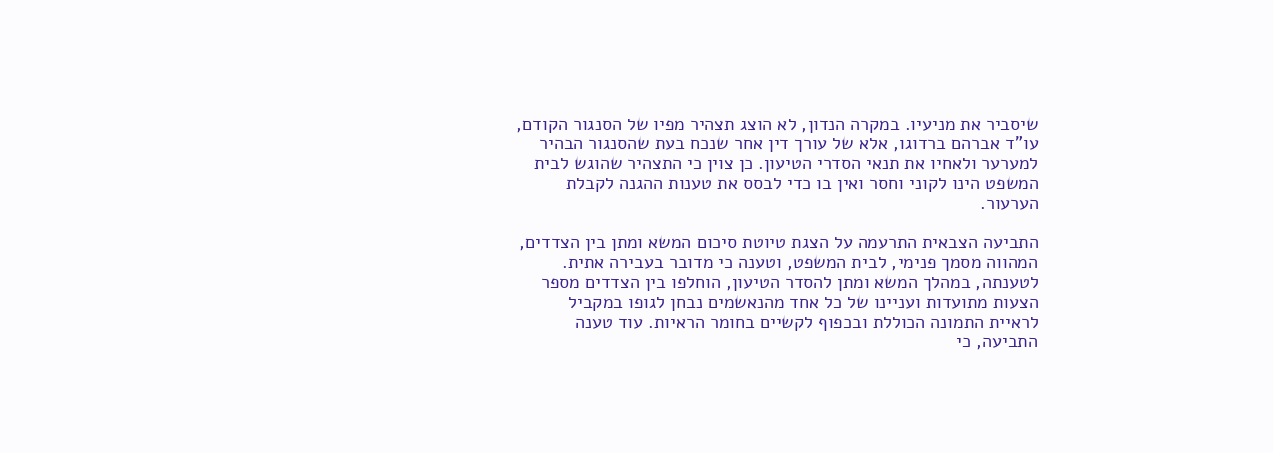שיסביר את מניעיו. במקרה הנדון, לא הוצג תצהיר מפיו של הסנגור הקודם, עו"ד אברהם ברדוגו, אלא של עורך דין אחר שנכח בעת שהסנגור הבהיר למערער ולאחיו את תנאי הסדרי הטיעון. כן צוין כי התצהיר שהוגש לבית המשפט הינו לקוני וחסר ואין בו כדי לבסס את טענות ההגנה לקבלת הערעור.

התביעה הצבאית התרעמה על הצגת טיוטת סיכום המשא ומתן בין הצדדים, המהווה מסמך פנימי, לבית המשפט, וטענה כי מדובר בעבירה אתית. לטענתה, במהלך המשא ומתן להסדר הטיעון, הוחלפו בין הצדדים מספר הצעות מתועדות ועניינו של כל אחד מהנאשמים נבחן לגופו במקביל לראיית התמונה הכוללת ובכפוף לקשיים בחומר הראיות. עוד טענה התביעה, כי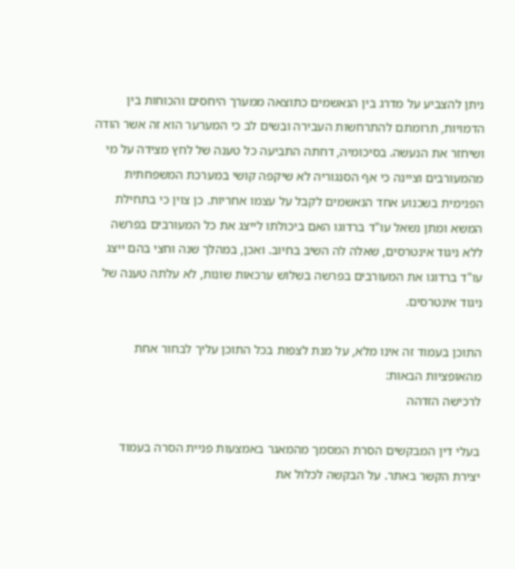ניתן להצביע על מדרג בין הנאשמים כתוצאה ממערך היחסים והכוחות בין הדמויות, תרומתם להתרחשות העבירה ובשים לב כי המערער הוא זה אשר הודה ושיחזר את הנעשה. בסיכומיה, דחתה התביעה כל טענה של לחץ מצידה על מי מהמעורבים וציינה כי אף הסנגוריה לא שיקפה קושי במערכת המשפחתית הפנימית בשכנוע אחד הנאשמים לקבל על עצמו אחריות. כן צוין כי בתחילת המשא ומתן נשאל עו"ד ברדוגו האם ביכולתו לייצג את כל המעורבים בפרשה ללא ניגוד אינטרסים, שאלה לה השיב בחיוב. ואכן, במהלך שנה וחצי בהם ייצג עו"ד ברדוגו את המעורבים בפרשה בשלוש ערכאות שונות, לא עלתה טענה של ניגוד אינטרסים.

התוכן בעמוד זה אינו מלא, על מנת לצפות בכל התוכן עליך לבחור אחת מהאופציות הבאות:
לרכישה הזדהה

בעלי דין המבקשים הסרת המסמך מהמאגר באמצעות פניית הסרה בעמוד יצירת הקשר באתר. על הבקשה לכלול את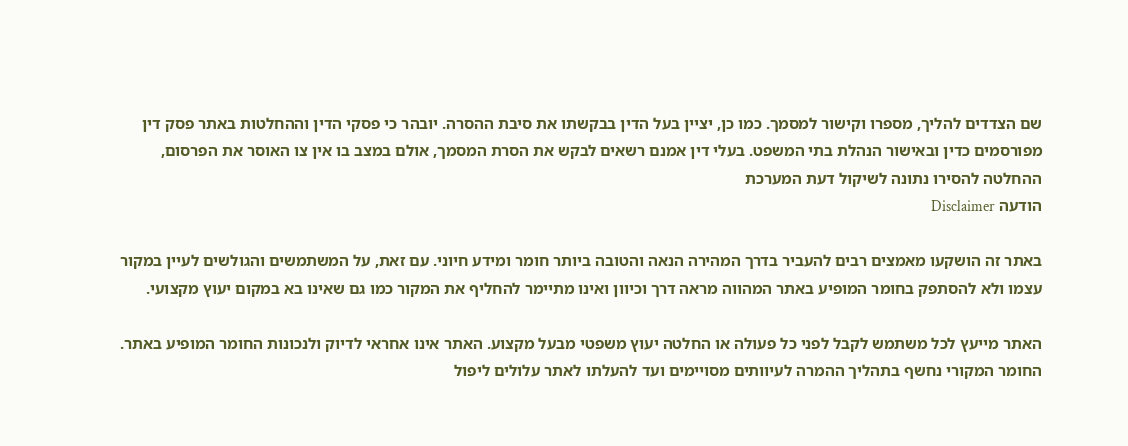שם הצדדים להליך, מספרו וקישור למסמך. כמו כן, יציין בעל הדין בבקשתו את סיבת ההסרה. יובהר כי פסקי הדין וההחלטות באתר פסק דין מפורסמים כדין ובאישור הנהלת בתי המשפט. בעלי דין אמנם רשאים לבקש את הסרת המסמך, אולם במצב בו אין צו האוסר את הפרסום, ההחלטה להסירו נתונה לשיקול דעת המערכת
הודעה Disclaimer

באתר זה הושקעו מאמצים רבים להעביר בדרך המהירה הנאה והטובה ביותר חומר ומידע חיוני. עם זאת, על המשתמשים והגולשים לעיין במקור עצמו ולא להסתפק בחומר המופיע באתר המהווה מראה דרך וכיוון ואינו מתיימר להחליף את המקור כמו גם שאינו בא במקום יעוץ מקצועי.

האתר מייעץ לכל משתמש לקבל לפני כל פעולה או החלטה יעוץ משפטי מבעל מקצוע. האתר אינו אחראי לדיוק ולנכונות החומר המופיע באתר. החומר המקורי נחשף בתהליך ההמרה לעיוותים מסויימים ועד להעלתו לאתר עלולים ליפול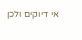אי דיוקים ולכן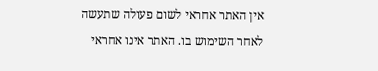אין האתר אחראי לשום פעולה שתעשה לאחר השימוש בו. האתר אינו אחראי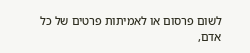לשום פרסום או לאמיתות פרטים של כל אדם,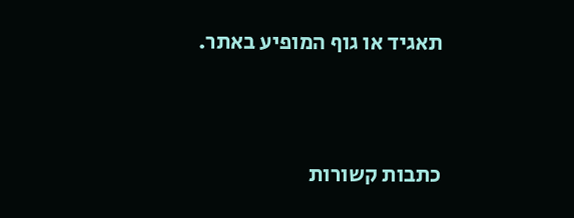תאגיד או גוף המופיע באתר.




כתבות קשורות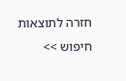חזרה לתוצאות חיפוש >>